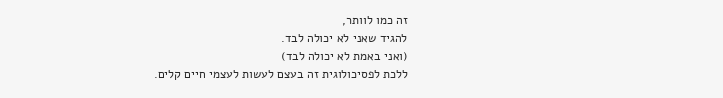זה כמו לוותר,
להגיד שאני לא יכולה לבד.
(ואני באמת לא יכולה לבד)
ללכת לפסיכולוגית זה בעצם לעשות לעצמי חיים קלים.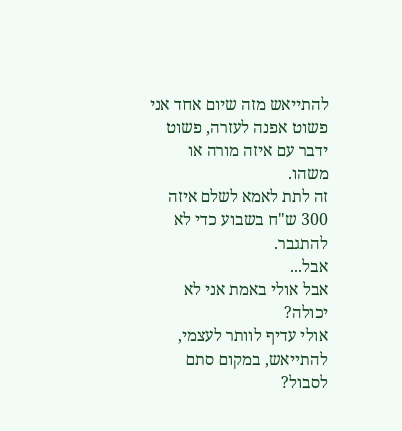להתייאש מזה שיום אחד אני פשוט אפנה לעזרה, פשוט ידבר עם איזה מורה או משהו.
זה לתת לאמא לשלם איזה 300 ש"ח בשבוע כדי לא להתגבר.
אבל...
אבל אולי באמת אני לא יכולה?
אולי עדיף לוותר לעצמי, להתייאש, במקום סתם לסבול?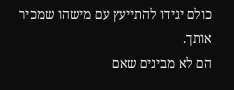כולם יגידו להתייעץ עם מישהו שמכיר אותך.
הם לא מבינים שאם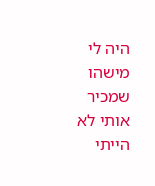היה לי מישהו שמכיר אותי לא הייתי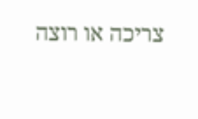צריכה או רוצה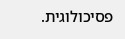פסיכולוגית.